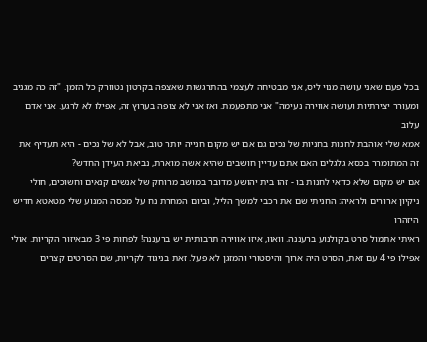בכל פעם שאני עושה מנוי ליס, אני מבטיחה לעצמי בהתרגשות שאצפה בקרטון נטוורק כל הזמן. "זה כה מגניב ומעורר יצירתיות ועושה אווירה נעימה" אני מתפעמת. ואז אני לא צופה בערוץ זה, אפילו לא לרגע. אני אדם עלוב
אמא שלי אוהבת לחנות בחניות של נכים גם אם יש מקום חנייה יותר טוב, אבל לא של נכים - היא תעדיף את זה המתומרר בכסא גלגלים האם אתם עדיין חושבים שהיא אשה מוארת, נביאת העידן החדש?
אם יש מקום שלא כדאי לחנות בו - זהו בית יהושע מדובר במושב מרוחק של אנשים קנאים וחשוכים, חולי ניקיון ארורים ולראיה: החניתי שם את רכבי למשך הליל, וביום המחרת נח על מכסה המנוע שלי מטאטא חדיש היזהרו
ראיתי אתמול סרט בקולנוע ברעננה. וואוו, איזו אווירה תרבותית יש ברעננה! לפחות פי 3 מבאיזור הקריות. אולי אפילו פי 4 עם זאת, הסרט היה ארוך והיסטורי והמזגן לא פעל. זאת בניגוד לקריות, שם הסרטים קצרים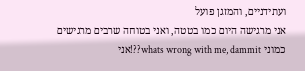ועתידניים, והמזגן פועל
אני מרגישה היום כמו בטטה, ואני בטוחה שרבים מרגישים כמוני whats wrong with me, dammit??!אני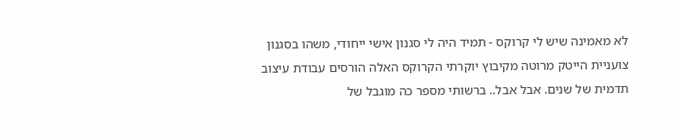לא מאמינה שיש לי קרוקס - תמיד היה לי סגנון אישי ייחודי, משהו בסגנון צועניית הייטק מרוטה מקיבוץ יוקרתי הקרוקס האלה הורסים עבודת עיצוב תדמית של שנים. אבל אבל.. ברשותי מספר כה מוגבל של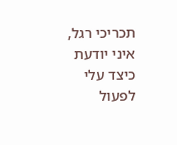תכריכי רגל, איני יודעת כיצד עלי לפעול